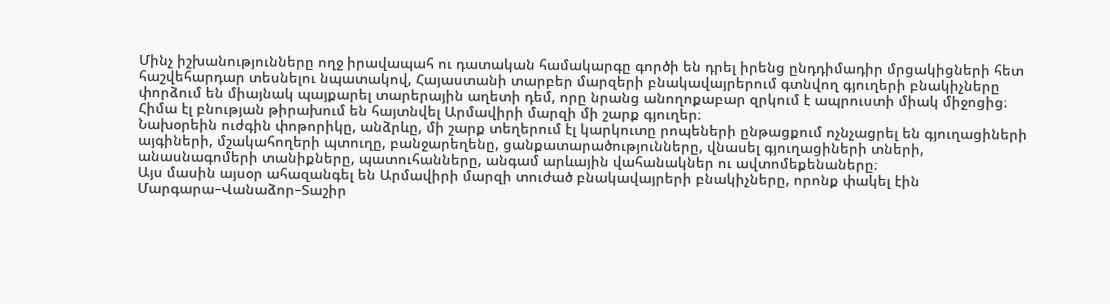Մինչ իշխանությունները ողջ իրավապահ ու դատական համակարգը գործի են դրել իրենց ընդդիմադիր մրցակիցների հետ հաշվեհարդար տեսնելու նպատակով, Հայաստանի տարբեր մարզերի բնակավայրերում գտնվող գյուղերի բնակիչները փորձում են միայնակ պայքարել տարերային աղետի դեմ, որը նրանց անողոքաբար զրկում է ապրուստի միակ միջոցից։
Հիմա էլ բնության թիրախում են հայտնվել Արմավիրի մարզի մի շարք գյուղեր։
Նախօրեին ուժգին փոթորիկը, անձրևը, մի շարք տեղերում էլ կարկուտը րոպեների ընթացքում ոչնչացրել են գյուղացիների այգիների, մշակահողերի պտուղը, բանջարեղենը, ցանքատարածությունները, վնասել գյուղացիների տների, անասնագոմերի տանիքները, պատուհանները, անգամ արևային վահանակներ ու ավտոմեքենաները։
Այս մասին այսօր ահազանգել են Արմավիրի մարզի տուժած բնակավայրերի բնակիչները, որոնք փակել էին Մարգարա–Վանաձոր–Տաշիր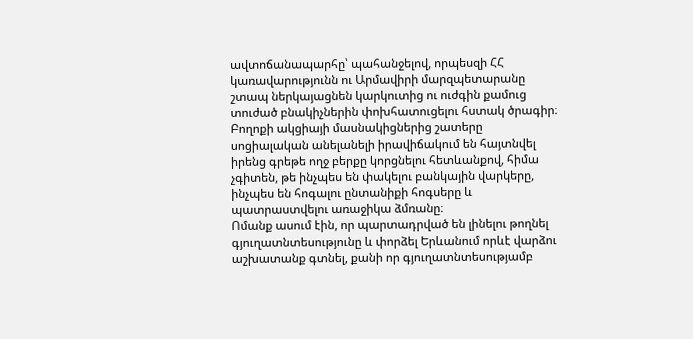ավտոճանապարհը՝ պահանջելով, որպեսզի ՀՀ կառավարությունն ու Արմավիրի մարզպետարանը շտապ ներկայացնեն կարկուտից ու ուժգին քամուց տուժած բնակիչներին փոխհատուցելու հստակ ծրագիր։
Բողոքի ակցիայի մասնակիցներից շատերը սոցիալական անելանելի իրավիճակում են հայտնվել իրենց գրեթե ողջ բերքը կորցնելու հետևանքով, հիմա չգիտեն, թե ինչպես են փակելու բանկային վարկերը, ինչպես են հոգալու ընտանիքի հոգսերը և պատրաստվելու առաջիկա ձմռանը։
Ոմանք ասում էին, որ պարտադրված են լինելու թողնել գյուղատնտեսությունը և փորձել Երևանում որևէ վարձու աշխատանք գտնել, քանի որ գյուղատնտեսությամբ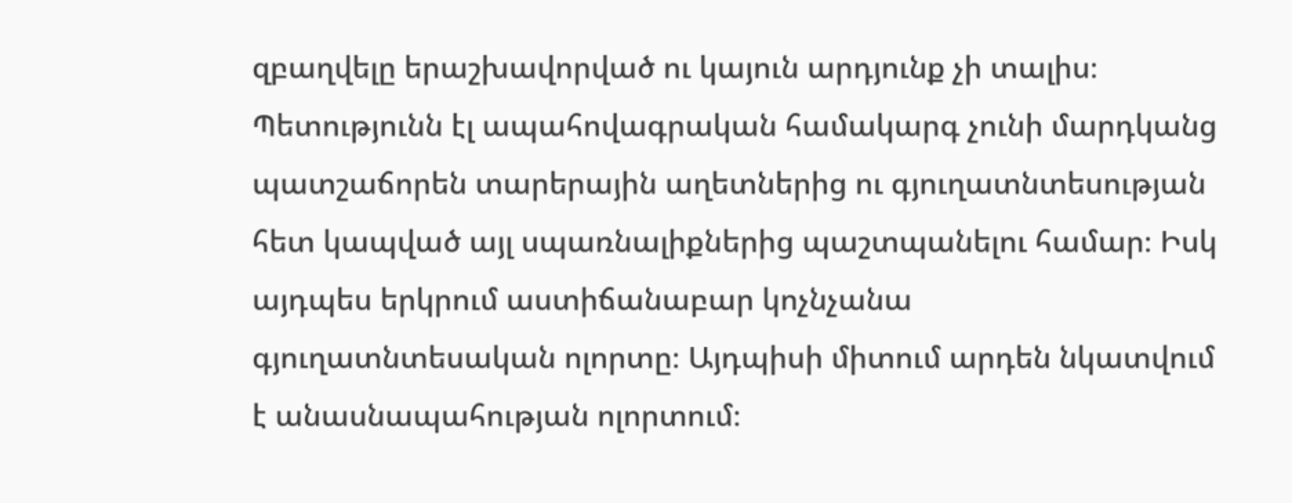զբաղվելը երաշխավորված ու կայուն արդյունք չի տալիս։ Պետությունն էլ ապահովագրական համակարգ չունի մարդկանց պատշաճորեն տարերային աղետներից ու գյուղատնտեսության հետ կապված այլ սպառնալիքներից պաշտպանելու համար։ Իսկ այդպես երկրում աստիճանաբար կոչնչանա գյուղատնտեսական ոլորտը։ Այդպիսի միտում արդեն նկատվում է անասնապահության ոլորտում։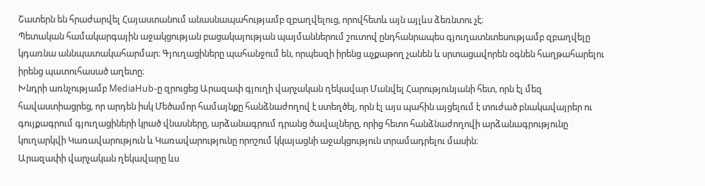Շատերն են հրաժարվել Հայաստանում անասնապահությամբ զբաղվելուց, որովհետև այն այլևս ձեռնտու չէ։
Պետական համակարգային աջակցության բացակայության պայմաններում շուտով ընդհանրապես գյուղատնտեսությամբ զբաղվելը կդառնա աննպատակահարմար։ Գյուղացիները պահանջում են, որպեսզի իրենց աչքաթող չանեն և սրտացավորեն օգնեն հաղթահարելու իրենց պատուհասած աղետը։
Խնդրի առնչությամբ MediaHub-ը զրուցեց Արազափ գյուղի վարչական ղեկավար Մանվել Հարությունյանի հետ, որն էլ մեզ հավաստիացրեց, որ արդեն իսկ Մեծամոր համայնքը հանձնաժողով է ստեղծել, որն էլ այս պահին այցելում է տուժած բնակավայրեր ու գույքագրում գյուղացիների կրած վնասները, արձանագրում դրանց ծավալները, որից հետո հանձնաժողովի արձանագրությունը կուղարկվի Կառավարություն և Կառավարությունը որոշում կկայացնի աջակցություն տրամադրելու մասին։
Արազափի վարչական ղեկավարը ևս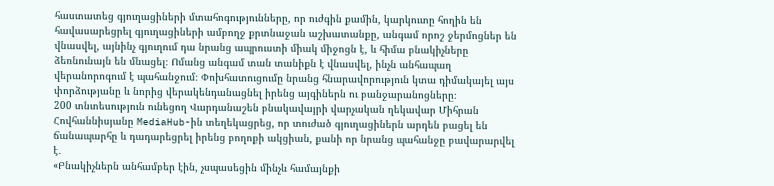հաստատեց գյուղացիների մտահոգությունները, որ ուժգին քամին, կարկուտը հողին են հավասարեցրել գյուղացիների ամբողջ քրտնաջան աշխատանքը, անգամ որոշ ջերմոցներ են վնասվել, այնինչ գյուղում դա նրանց ապրուստի միակ միջոցն է, և հիմա բնակիչները ձեռնունայն են մնացել։ Ոմանց անգամ տան տանիքն է վնասվել, ինչն անհապաղ վերանորոգում է պահանջում։ Փոխհատուցումը նրանց հնարավորություն կտա դիմակայել այս փորձությանը և նորից վերակենդանացնել իրենց այգիներն ու բանջարանոցները։
200 տնտեսություն ունեցող Վարդանաշեն բնակավայրի վարչական ղեկավար Միհրան Հովհաննիսյանը MediaHub-ին տեղեկացրեց, որ տուժած գյուղացիներն արդեն բացել են ճանապարհը և դադարեցրել իրենց բողոքի ակցիան, քանի որ նրանց պահանջը բավարարվել է․
«Բնակիչներն անհամբեր էին, չսպասեցին մինչև համայնքի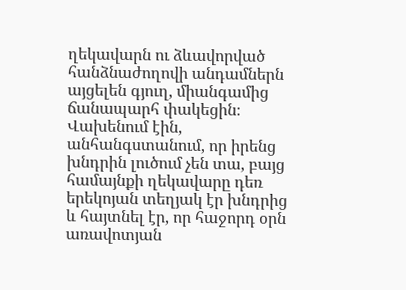ղեկավարն ու ձևավորված հանձնաժողովի անդամներն այցելեն գյուղ, միանգամից ճանապարհ փակեցին։ Վախենում էին, անհանգստանում, որ իրենց խնդրին լուծում չեն տա, բայց համայնքի ղեկավարը դեռ երեկոյան տեղյակ էր խնդրից և հայտնել էր, որ հաջորդ օրն առավոտյան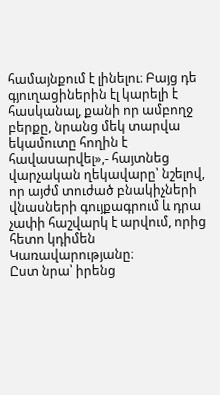համայնքում է լինելու։ Բայց դե գյուղացիներին էլ կարելի է հասկանալ, քանի որ ամբողջ բերքը, նրանց մեկ տարվա եկամուտը հողին է հավասարվել»,- հայտնեց վարչական ղեկավարը՝ նշելով, որ այժմ տուժած բնակիչների վնասների գույքագրում և դրա չափի հաշվարկ է արվում, որից հետո կդիմեն Կառավարությանը։
Ըստ նրա՝ իրենց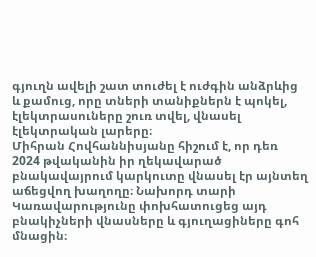գյուղն ավելի շատ տուժել է ուժգին անձրևից և քամուց, որը տների տանիքներն է պոկել, էլեկտրասուները շուռ տվել, վնասել էլեկտրական լարերը։
Միհրան Հովհաննիսյանը հիշում է, որ դեռ 2024 թվականին իր ղեկավարած բնակավայրում կարկուտը վնասել էր այնտեղ աճեցվող խաղողը։ Նախորդ տարի Կառավարությունը փոխհատուցեց այդ բնակիչների վնասները և գյուղացիները գոհ մնացին։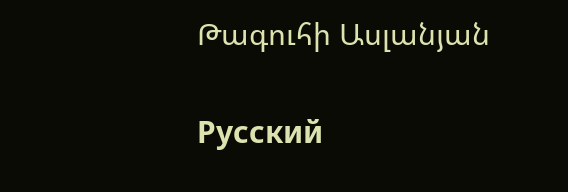Թագուհի Ասլանյան

Русский